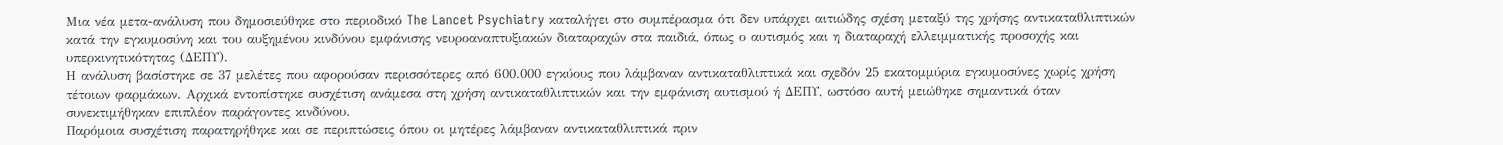Μια νέα μετα-ανάλυση που δημοσιεύθηκε στο περιοδικό The Lancet Psychiatry καταλήγει στο συμπέρασμα ότι δεν υπάρχει αιτιώδης σχέση μεταξύ της χρήσης αντικαταθλιπτικών κατά την εγκυμοσύνη και του αυξημένου κινδύνου εμφάνισης νευροαναπτυξιακών διαταραχών στα παιδιά, όπως ο αυτισμός και η διαταραχή ελλειμματικής προσοχής και υπερκινητικότητας (ΔΕΠΥ).
Η ανάλυση βασίστηκε σε 37 μελέτες που αφορούσαν περισσότερες από 600.000 εγκύους που λάμβαναν αντικαταθλιπτικά και σχεδόν 25 εκατομμύρια εγκυμοσύνες χωρίς χρήση τέτοιων φαρμάκων. Αρχικά εντοπίστηκε συσχέτιση ανάμεσα στη χρήση αντικαταθλιπτικών και την εμφάνιση αυτισμού ή ΔΕΠΥ, ωστόσο αυτή μειώθηκε σημαντικά όταν συνεκτιμήθηκαν επιπλέον παράγοντες κινδύνου.
Παρόμοια συσχέτιση παρατηρήθηκε και σε περιπτώσεις όπου οι μητέρες λάμβαναν αντικαταθλιπτικά πριν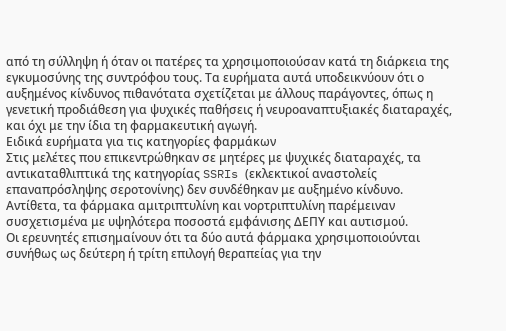από τη σύλληψη ή όταν οι πατέρες τα χρησιμοποιούσαν κατά τη διάρκεια της εγκυμοσύνης της συντρόφου τους. Τα ευρήματα αυτά υποδεικνύουν ότι ο αυξημένος κίνδυνος πιθανότατα σχετίζεται με άλλους παράγοντες, όπως η γενετική προδιάθεση για ψυχικές παθήσεις ή νευροαναπτυξιακές διαταραχές, και όχι με την ίδια τη φαρμακευτική αγωγή.
Ειδικά ευρήματα για τις κατηγορίες φαρμάκων
Στις μελέτες που επικεντρώθηκαν σε μητέρες με ψυχικές διαταραχές, τα αντικαταθλιπτικά της κατηγορίας SSRIs (εκλεκτικοί αναστολείς επαναπρόσληψης σεροτονίνης) δεν συνδέθηκαν με αυξημένο κίνδυνο. Αντίθετα, τα φάρμακα αμιτριπτυλίνη και νορτριπτυλίνη παρέμειναν συσχετισμένα με υψηλότερα ποσοστά εμφάνισης ΔΕΠΥ και αυτισμού.
Οι ερευνητές επισημαίνουν ότι τα δύο αυτά φάρμακα χρησιμοποιούνται συνήθως ως δεύτερη ή τρίτη επιλογή θεραπείας για την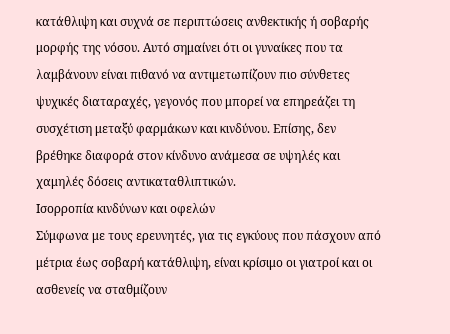κατάθλιψη και συχνά σε περιπτώσεις ανθεκτικής ή σοβαρής μορφής της νόσου. Αυτό σημαίνει ότι οι γυναίκες που τα λαμβάνουν είναι πιθανό να αντιμετωπίζουν πιο σύνθετες ψυχικές διαταραχές, γεγονός που μπορεί να επηρεάζει τη συσχέτιση μεταξύ φαρμάκων και κινδύνου. Επίσης, δεν βρέθηκε διαφορά στον κίνδυνο ανάμεσα σε υψηλές και χαμηλές δόσεις αντικαταθλιπτικών.
Ισορροπία κινδύνων και οφελών
Σύμφωνα με τους ερευνητές, για τις εγκύους που πάσχουν από μέτρια έως σοβαρή κατάθλιψη, είναι κρίσιμο οι γιατροί και οι ασθενείς να σταθμίζουν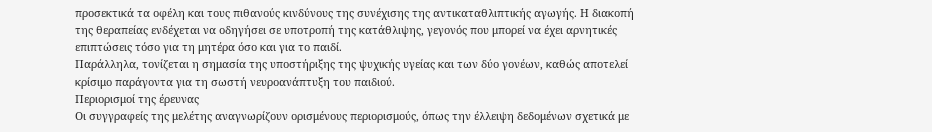προσεκτικά τα οφέλη και τους πιθανούς κινδύνους της συνέχισης της αντικαταθλιπτικής αγωγής. Η διακοπή της θεραπείας ενδέχεται να οδηγήσει σε υποτροπή της κατάθλιψης, γεγονός που μπορεί να έχει αρνητικές επιπτώσεις τόσο για τη μητέρα όσο και για το παιδί.
Παράλληλα, τονίζεται η σημασία της υποστήριξης της ψυχικής υγείας και των δύο γονέων, καθώς αποτελεί κρίσιμο παράγοντα για τη σωστή νευροανάπτυξη του παιδιού.
Περιορισμοί της έρευνας
Οι συγγραφείς της μελέτης αναγνωρίζουν ορισμένους περιορισμούς, όπως την έλλειψη δεδομένων σχετικά με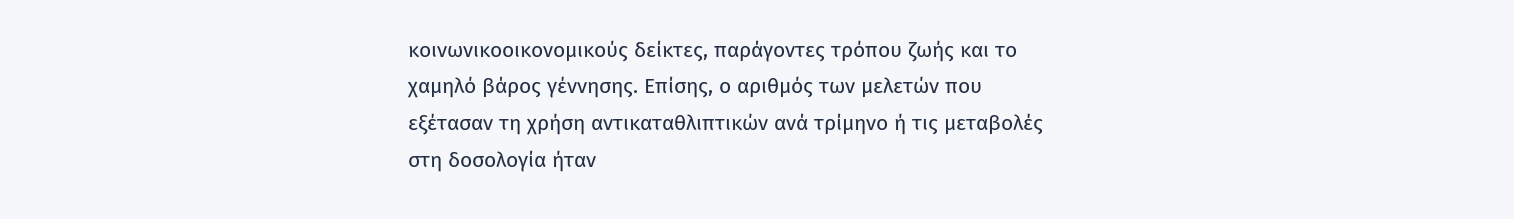κοινωνικοοικονομικούς δείκτες, παράγοντες τρόπου ζωής και το χαμηλό βάρος γέννησης. Επίσης, ο αριθμός των μελετών που εξέτασαν τη χρήση αντικαταθλιπτικών ανά τρίμηνο ή τις μεταβολές στη δοσολογία ήταν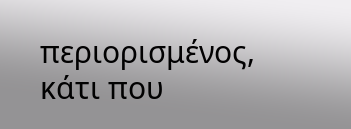περιορισμένος, κάτι που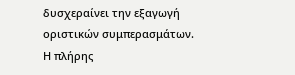δυσχεραίνει την εξαγωγή οριστικών συμπερασμάτων.
Η πλήρης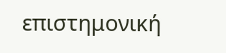επιστημονική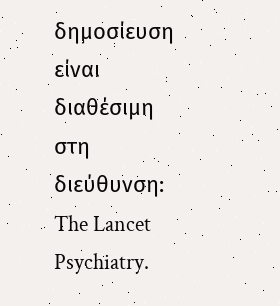δημοσίευση είναι διαθέσιμη στη διεύθυνση: The Lancet Psychiatry.